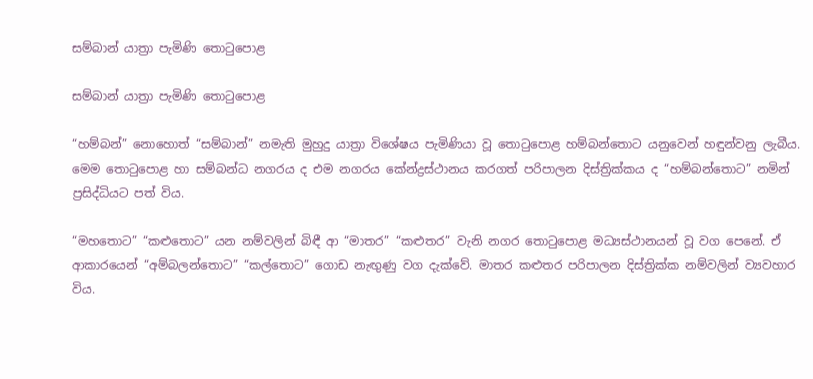සම්බාන් යාත්‍රා පැමිණි තොටුපොළ

සම්බාන් යාත්‍රා පැමිණි තොටුපොළ

“හම්බන්” නොහොත් “සම්බාන්” නමැති මුහුදු යාත්‍රා විශේෂය පැමිණියා වූ තොටුපොළ හම්බන්තොට යනුවෙන් හඳුන්වනු ලැබීය. මෙම තොටුපොළ හා සම්බන්ධ නගරය ද එම නගරය කේන්ද්‍රස්ථානය කරගත් පරිපාලන දිස්ත්‍රික්කය ද “හම්බන්තොට” නමින් ප්‍රසිද්ධියට පත් විය.

“මහතොට” “කළුතොට” යන නම්වලින් බිඳී ආ “මාතර” “කළුතර” වැනි නගර තොටුපොළ මධ්‍යස්ථානයන් වූ වග පෙනේ. ඒ ආකාරයෙන් “අම්බලන්තොට” “කල්තොට” ගොඩ නැඟුණු වග දැක්වේ. මාතර කළුතර පරිපාලන දිස්ත්‍රික්ක නම්වලින් ව්‍යවහාර විය.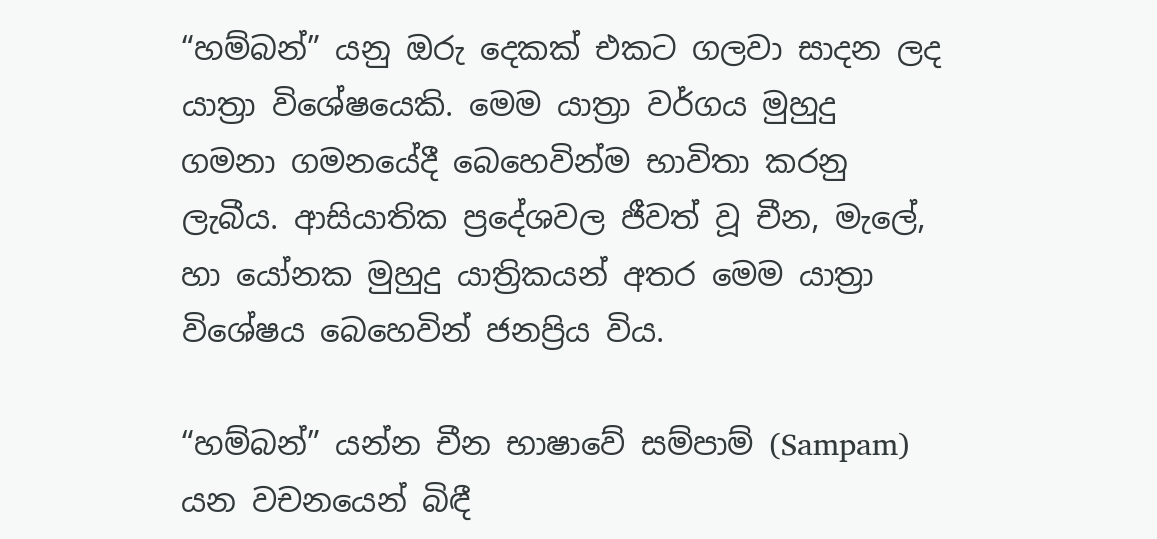“හම්බන්” යනු ඔරු දෙකක් එකට ගලවා සාදන ලද යාත්‍රා විශේෂයෙකි. මෙම යාත්‍රා වර්ගය මුහුදු ගමනා ගමනයේදී බෙහෙවින්ම භාවිතා කරනු ලැබීය. ආසියාතික ප්‍රදේශවල ජීවත් වූ චීන, මැලේ, හා යෝනක මුහුදු යාත්‍රිකයන් අතර මෙම යාත්‍රා විශේෂය බෙහෙවින් ජනප්‍රිය විය.

“හම්බන්” යන්න චීන භාෂාවේ සම්පාම් (Sampam) යන වචනයෙන් බිඳී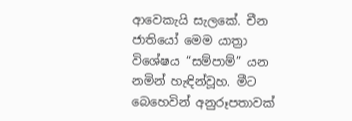ආවෙකැයි සැලකේ. චීන ජාතියෝ මෙම යාත්‍රා විශේෂය “සම්පාම්” යන නමින් හැඳින්වූහ. මීට බෙහෙවින් අනුරූපතාවක්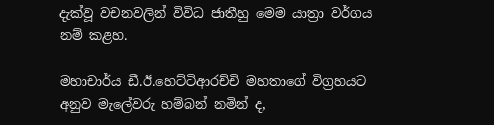දැක්වූ වචනවලින් විවිධ ජාතීහු මෙම යාත්‍රා වර්ගය නම් කළහ.

මහාචාර්ය ඩී.ඊ.හෙට්ටිආරච්චි මහතාගේ විග්‍රහයට අනුව මැලේවරු හම්බන් නමින් ද,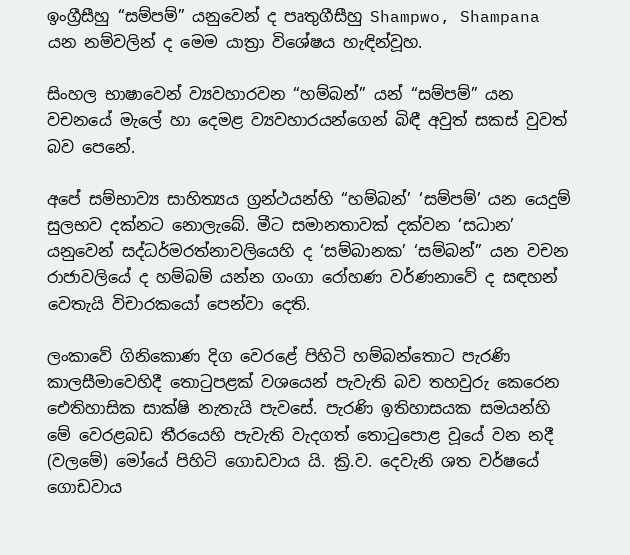ඉංග්‍රීසීහු “සම්පම්” යනුවෙන් ද පෘතුගීසීහු Shampwo, Shampana යන නම්වලින් ද මෙම යාත්‍රා විශේෂය හැඳින්වූහ.

සිංහල භාෂාවෙන් ව්‍යවහාරවන “හම්බන්” යන් “සම්පම්” යන වචනයේ මැලේ හා දෙමළ ව්‍යවහාරයන්ගෙන් බිඳී අවුත් සකස් වුවත් බව පෙනේ.

අපේ සම්භාව්‍ය සාහිත්‍යය ග්‍රන්ථයන්හි “හම්බන්’ ‘සම්පම්’ යන යෙදුම් සුලභව දක්නට නොලැබේ. මීට සමානතාවක් දක්වන ‘සධාන’ යනුවෙන් සද්ධර්මරත්නාවලියෙහි ද ‘සම්බානක’ ‘සම්බන්” යන වචන රාජාවලියේ ද හම්බම් යන්න ගංගා රෝහණ වර්ණනාවේ ද සඳහන් වෙතැයි විචාරකයෝ පෙන්වා දෙති.

ලංකාවේ ගිනිකොණ දිග වෙරළේ පිහිටි හම්බන්තොට පැරණි කාලසීමාවෙහිදී තොටුපළක් වශයෙන් පැවැති බව තහවුරු කෙරෙන ඓතිහාසික සාක්ෂි නැතැයි පැවසේ. පැරණි ඉතිහාසයක සමයන්හි මේ වෙරළබඩ තීරයෙහි පැවැති වැදගත් තොටුපොළ වූයේ වන නදී (වලමේ) මෝයේ පිහිටි ගොඩවාය යි. ක්‍රි.ව. දෙවැනි ශත වර්ෂයේ ගොඩවාය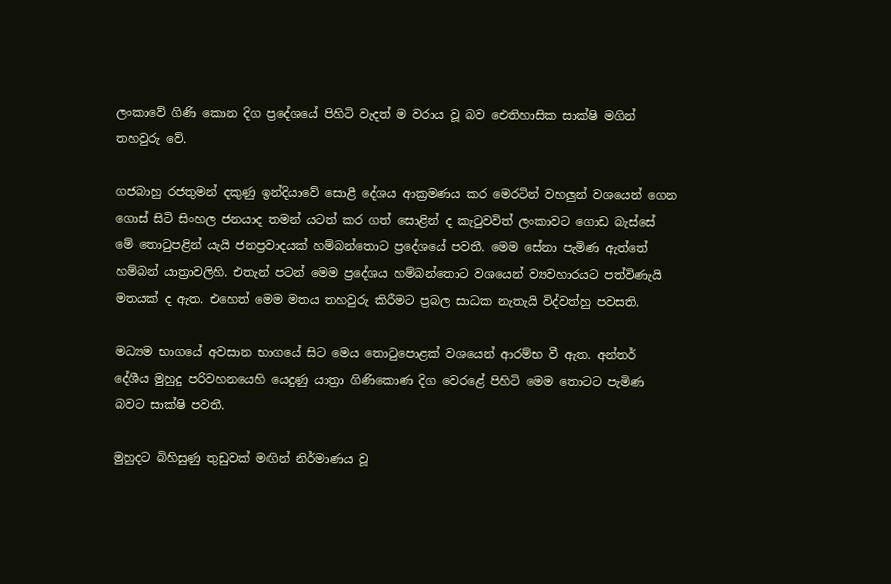ලංකාවේ ගිණි කොන දිග ප්‍රදේශයේ පිහිටි වැදත් ම වරාය වූ බව ඓතිහාසික සාක්ෂි මගින් තහවුරු වේ.

ගජබාහු රජතුමන් දකුණු ඉන්දියාවේ සොළී දේශය ආක්‍රමණය කර මෙරටින් වහලුන් වශයෙන් ගෙන ගොස් සිටි සිංහල ජනයාද තමන් යටත් කර ගත් සොළින් ද කැටුවවිත් ලංකාවට ගොඩ බැස්සේ මේ තොටුපළින් යැයි ජනප්‍රවාදයක් හම්බන්තොට ප්‍රදේශයේ පවතී. මෙම සේනා පැමිණ ඇත්තේ හම්බන් යාත්‍රාවලිහි. එතැන් පටන් මෙම ප්‍රදේශය හම්බන්තොට වශයෙන් ව්‍යවහාරයට පත්විණැයි මතයක් ද ඇත. එහෙත් මෙම මතය තහවුරු කිරීමට ප්‍රබල සාධක නැතැයි විද්වත්හු පවසති.

මධ්‍යම භාගයේ අවසාන භාගයේ සිට මෙය තොටුපොළක් වශයෙන් ආරම්භ වී ඇත. අන්තර් දේශීය මුහුදු පරිවහනයෙහි යෙදුණු යාත්‍රා ගිණිකොණ දිග වෙරළේ පිහිටි මෙම තොටට පැමිණ බවට සාක්ෂි පවතී.

මුහුදට බිහිසුණු තුඩුවක් මඟින් නිර්මාණය වූ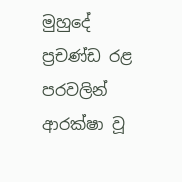මුහුදේ ප්‍රචණ්ඩ රළ පරවලින් ආරක්ෂා වූ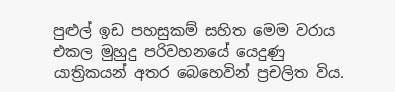පුළුල් ඉඩ පහසුකම් සහිත මෙම වරාය එකල මුහුදු පරිවහනයේ යෙදුණු යාත්‍රිකයන් අතර බෙහෙවින් ප්‍රචලිත විය.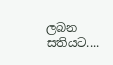ලබන සතියට....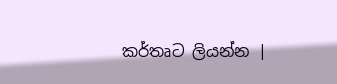කර්තෘට ලියන්න |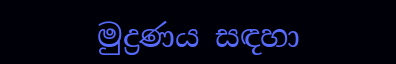මුද්‍රණය සඳහා